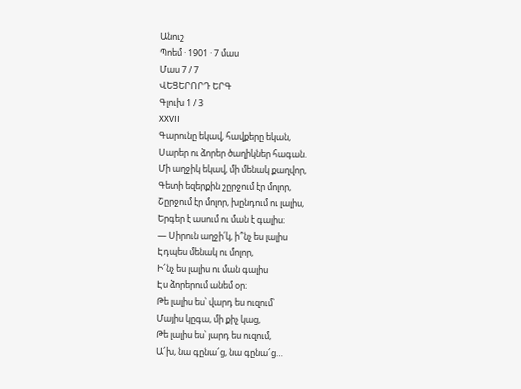Անուշ
Պոեմ · 1901 · 7 մաս
Մաս 7 / 7
ՎԵՑԵՐՈՐԴ ԵՐԳ
Գլուխ 1 / 3
XXVII
Գարունը եկավ, հավքերը եկան,
Սարեր ու ձորեր ծաղիկներ հագան.
Մի աղջիկ եկավ, մի մենակ քաղվոր,
Գետի եզերքին շըրջում էր մոլոր,
Շըրջում էր մոլոր, խընդում ու լալիս,
Երգեր է ասում ու ման է գալիս։
— Սիրուն աղջի՛կ, ի՞նչ ես լալիս
Էդպես մենակ ու մոլոր,
Ի՜նչ ես լալիս ու ման գալիս
Էս ձորերում անեմ օր։
Թե լալիս ես՝ վարդ ես ուզում՝
Մայիս կըգա, մի քիչ կաց,
Թե լալիս ես՝ յարդ ես ուզում,
Ա՜խ, նա գընա՜ց, նա գընա՜ց…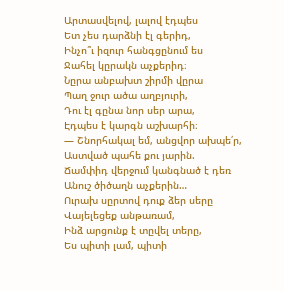Արտասվելով, լալով էդպես
Ետ չես դարձնի էլ գերիդ,
Ինչո՞ւ իզուր հանգցընում ես
Ջահել կըրակն աչքերիդ։
Նըրա անբախտ շիրմի վըրա
Պաղ ջուր ածա աղբյուրի,
Դու էլ գընա նոր սեր արա,
Էդպես է կարգն աշխարհի։
— Շնորհակալ եմ, անցվոր ախպե՛ր,
Աստված պահե քու յարին.
Ճամփիդ վերջում կանգնած է դեռ
Անուշ ծիծաղն աչքերին…
Ուրախ սըրտով դուք ձեր սերը
Վայելեցեք անթառամ,
Ինձ արցունք է տըվել տերը,
Ես պիտի լամ, պիտի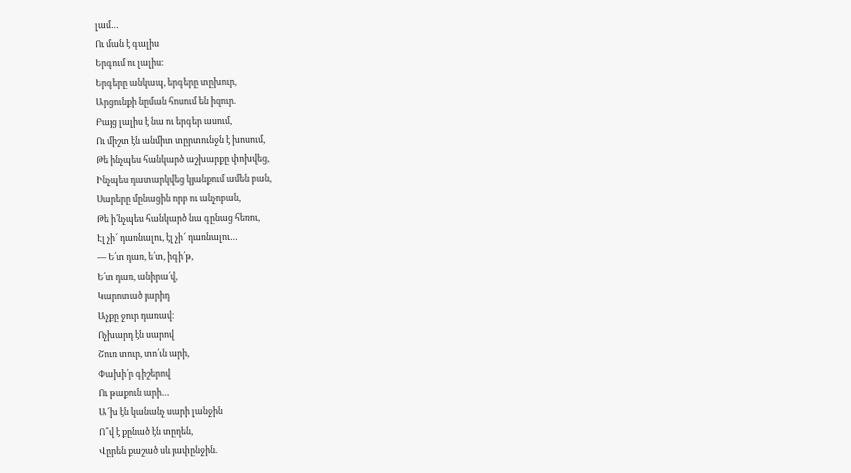լամ…
Ու ման է գալիս
Երգում ու լալիս։
Երգերը անկապ, երգերը տըխուր,
Արցունքի նըման հոսում են իզուր.
Բայց լալիս է նա ու երգեր ասում,
Ու միշտ էն անմիտ տըրտունջն է խոսում,
Թե ինչպես հանկարծ աշխարքը փոխվեց,
Ինչպես դատարկվեց կյանքում ամեն բան,
Սարերը մընացին որբ ու անչոբան,
Թե ի՛նչպես հանկարծ նա գընաց հեռու,
Էլ չի՜ դառնալու, էլ չի՜ դառնալու…
— Ե՛տ դառ, ե՛տ, իգի՛թ,
Ե՛տ դառ, անիրա՛վ,
Կարոտած յարիդ
Աչքը ջուր դառավ։
Ոչխարդ էն սարով
Շուռ տուր, տո՛ւն արի,
Փախի՛ր գիշերով
Ու թաքուն արի…
Ա՜խ էն կանանչ սարի լանջին
Ո՞վ է քընած էն տըղեն,
Վըրեն քաշած սև յափընջին.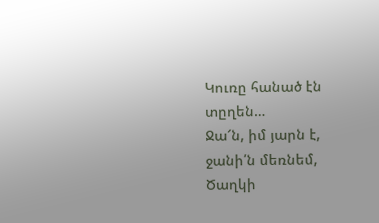Կուռը հանած էն տըղեն…
Ջա՜ն, իմ յարն է, ջանի՛ն մեռնեմ,
Ծաղկի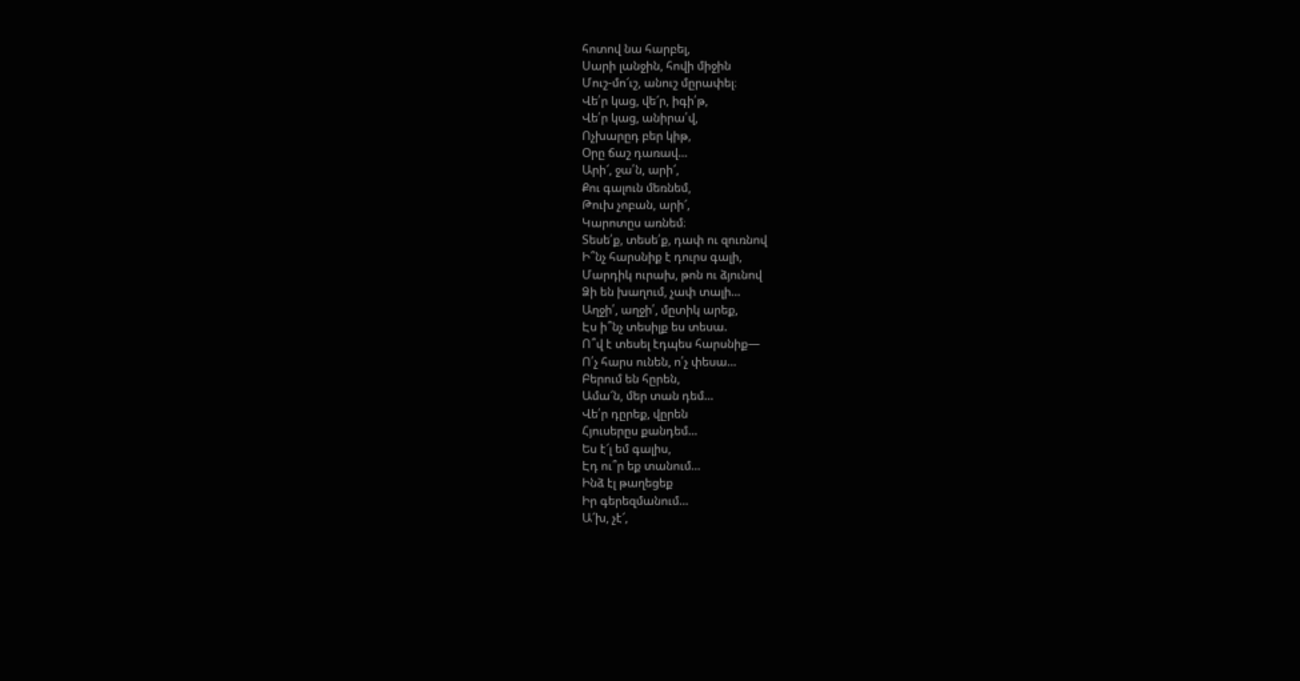հոտով նա հարբել,
Սարի լանջին, հովի միջին
Մուշ-մո՜ւշ, անուշ մըրափել։
Վե՛ր կաց, վե՜ր, իգի՛թ,
Վե՛ր կաց, անիրա՛վ,
Ոչխարըդ բեր կիթ,
Օրը ճաշ դառավ…
Արի՜, ջա՛ն, արի՜,
Քու գալուն մեռնեմ,
Թուխ չոբան, արի՜,
Կարոտըս առնեմ։
Տեսե՛ք, տեսե՛ք, դափ ու զուռնով
Ի՞նչ հարսնիք է դուրս գալի,
Մարդիկ ուրախ, թոն ու ձյունով
Ձի են խաղում, չափ տալի…
Աղջի՛, աղջի՛, մըտիկ արեք,
Էս ի՞նչ տեսիլք ես տեսա.
Ո՞վ է տեսել էդպես հարսնիք—
Ո՛չ հարս ունեն, ո՛չ փեսա…
Բերում են հըրեն,
Ամա՜ն, մեր տան դեմ…
Վե՛ր դըրեք, վըրեն
Հյուսերըս քանդեմ…
Ես է՜լ եմ գալիս,
Էդ ու՞ր եք տանում…
Ինձ էլ թաղեցեք
Իր գերեզմանում…
Ա՜խ, չէ՜,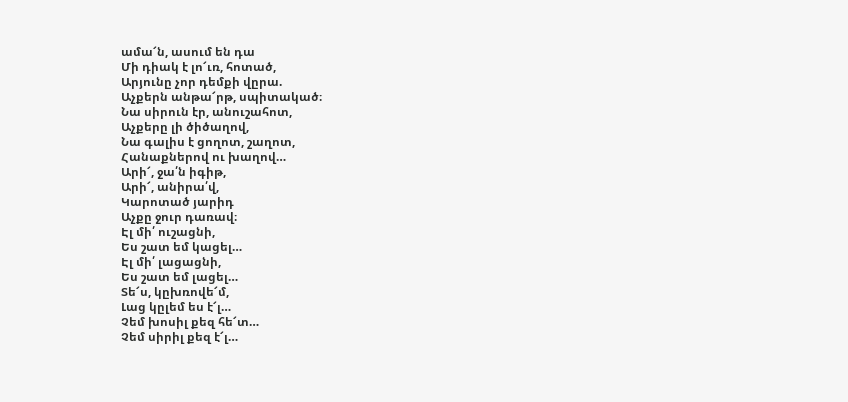ամա՜ն, ասում են դա
Մի դիակ է լո՜ւռ, հոտած,
Արյունը չոր դեմքի վըրա.
Աչքերն անթա՜րթ, սպիտակած։
Նա սիրուն էր, անուշահոտ,
Աչքերը լի ծիծաղով,
Նա գալիս է ցողոտ, շաղոտ,
Հանաքներով ու խաղով…
Արի՜, ջա՛ն իգիթ,
Արի՜, անիրա՛վ,
Կարոտած յարիդ
Աչքը ջուր դառավ։
Էլ մի՛ ուշացնի,
Ես շատ եմ կացել…
Էլ մի՛ լացացնի,
Ես շատ եմ լացել…
Տե՜ս, կըխռովե՜մ,
Լաց կըլեմ ես է՜լ…
Չեմ խոսիլ քեզ հե՜տ…
Չեմ սիրիլ քեզ է՜լ…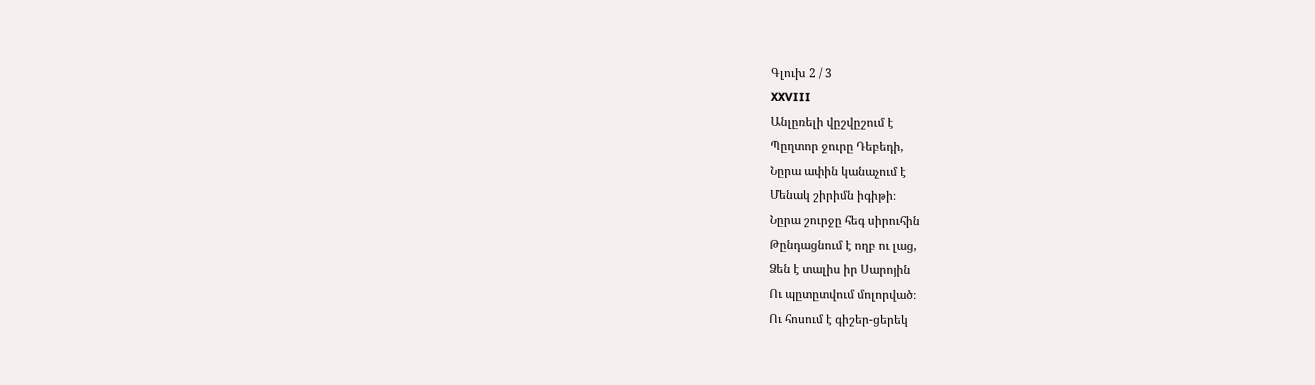Գլուխ 2 / 3
XXVIII
Անլըռելի վըշվըշում է
Պըղտոր ջուրը Դեբեդի,
Նըրա ափին կանաչում է
Մենակ շիրիմն իգիթի։
Նըրա շուրջը հեգ սիրուհին
Թընդացնում է ողբ ու լաց,
Ձեն է տալիս իր Սարոյին
Ու պըտըտվում մոլորված։
Ու հոսում է գիշեր-ցերեկ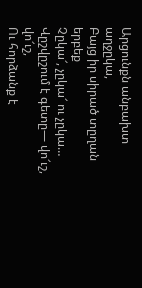Արցունքն անբախտ աղջըկա,
Բայց իր սիրած տըղան երբեք
Չըկա՜, չըկա՜ ու չըկա…
Վըշվըշում է գետը— վո՜ւշ, վո՜ւշ,
Ու հորձանք է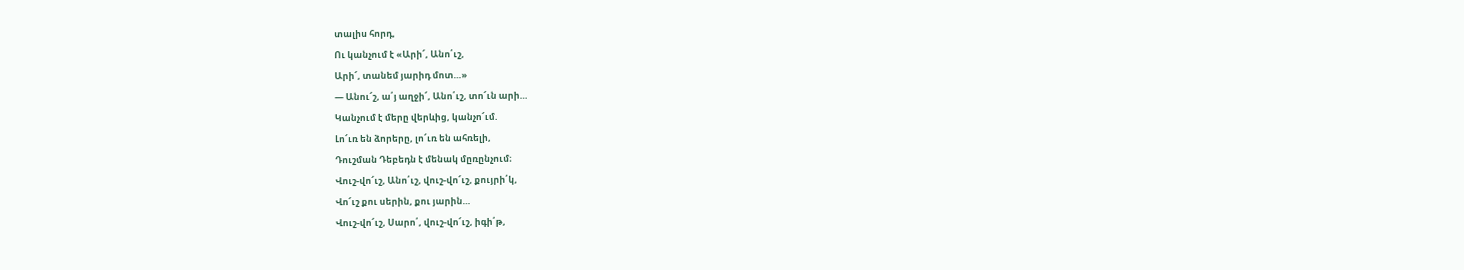տալիս հորդ,
Ու կանչում է «Արի՜, Անո՛ւշ,
Արի՜, տանեմ յարիդ մոտ…»
— Անու՜շ, ա՛յ աղջի՜, Անո՛ւշ, տո՜ւն արի…
Կանչում է մերը վերևից, կանչո՜ւմ.
Լո՜ւռ են ձորերը, լո՜ւռ են ահռելի,
Դուշման Դեբեդն է մենակ մըռընչում։
Վուշ-վո՜ւշ, Անո՛ւշ, վուշ-վո՜ւշ, քույրի՛կ,
Վո՜ւշ քու սերին, քու յարին…
Վուշ-վո՜ւշ, Սարո՛, վուշ-վո՜ւշ, իգի՛թ,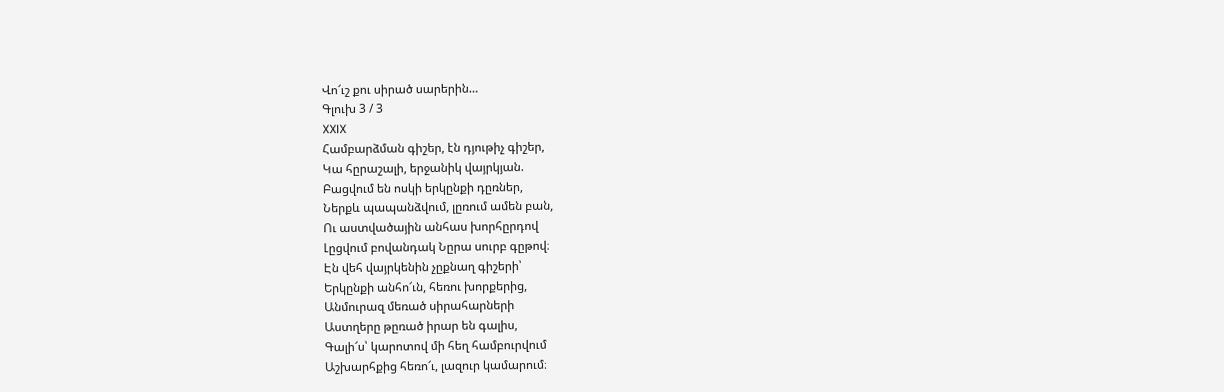Վո՜ւշ քու սիրած սարերին…
Գլուխ 3 / 3
XXIX
Համբարձման գիշեր, էն դյութիչ գիշեր,
Կա հըրաշալի, երջանիկ վայրկյան.
Բացվում են ոսկի երկընքի դըռներ,
Ներքև պապանձվում, լըռում ամեն բան,
Ու աստվածային անհաս խորհըրդով
Լըցվում բովանդակ Նըրա սուրբ գըթով։
Էն վեհ վայրկենին չըքնաղ գիշերի՝
Երկընքի անհո՜ւն, հեռու խորքերից,
Անմուրազ մեռած սիրահարների
Աստղերը թըռած իրար են գալիս,
Գալի՜ս՝ կարոտով մի հեղ համբուրվում
Աշխարհքից հեռո՜ւ, լազուր կամարում։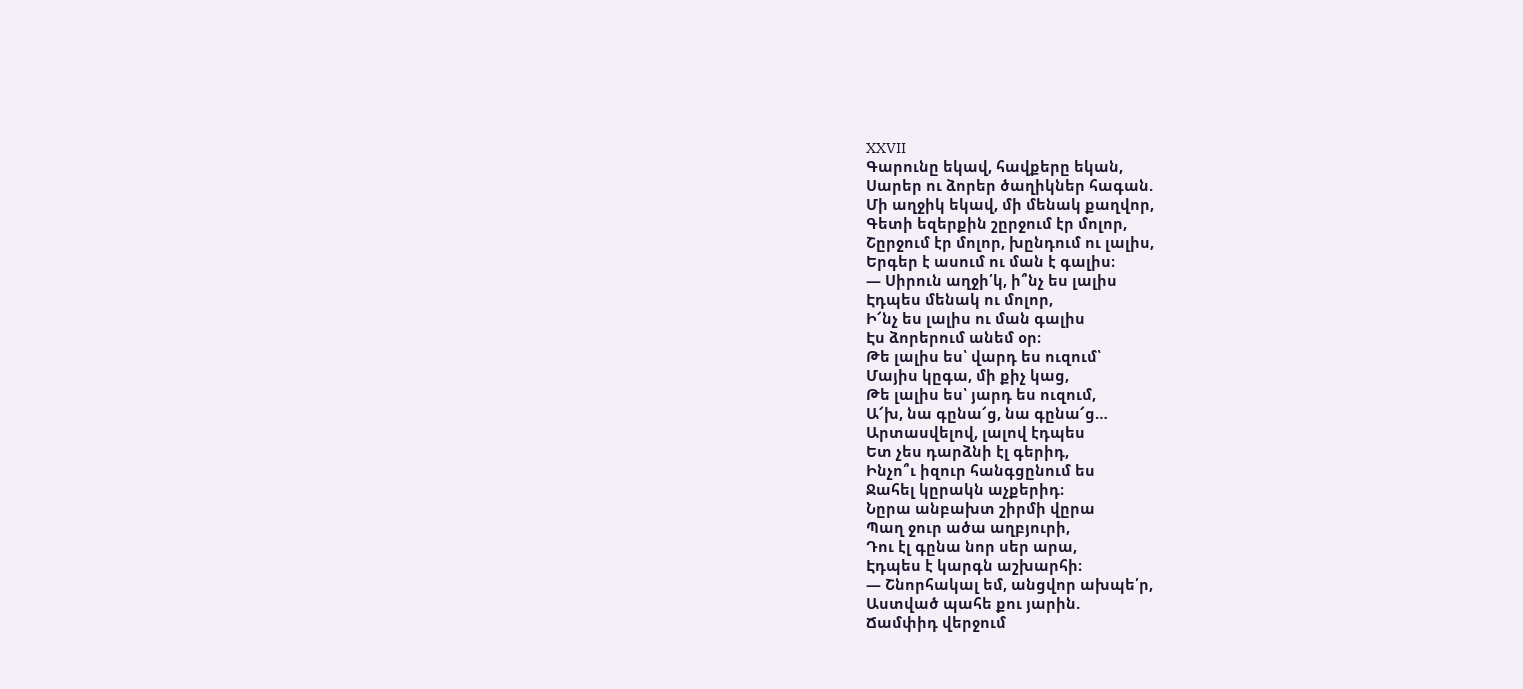XXVII
Գարունը եկավ, հավքերը եկան,
Սարեր ու ձորեր ծաղիկներ հագան.
Մի աղջիկ եկավ, մի մենակ քաղվոր,
Գետի եզերքին շըրջում էր մոլոր,
Շըրջում էր մոլոր, խընդում ու լալիս,
Երգեր է ասում ու ման է գալիս։
— Սիրուն աղջի՛կ, ի՞նչ ես լալիս
Էդպես մենակ ու մոլոր,
Ի՜նչ ես լալիս ու ման գալիս
Էս ձորերում անեմ օր։
Թե լալիս ես՝ վարդ ես ուզում՝
Մայիս կըգա, մի քիչ կաց,
Թե լալիս ես՝ յարդ ես ուզում,
Ա՜խ, նա գընա՜ց, նա գընա՜ց…
Արտասվելով, լալով էդպես
Ետ չես դարձնի էլ գերիդ,
Ինչո՞ւ իզուր հանգցընում ես
Ջահել կըրակն աչքերիդ։
Նըրա անբախտ շիրմի վըրա
Պաղ ջուր ածա աղբյուրի,
Դու էլ գընա նոր սեր արա,
Էդպես է կարգն աշխարհի։
— Շնորհակալ եմ, անցվոր ախպե՛ր,
Աստված պահե քու յարին.
Ճամփիդ վերջում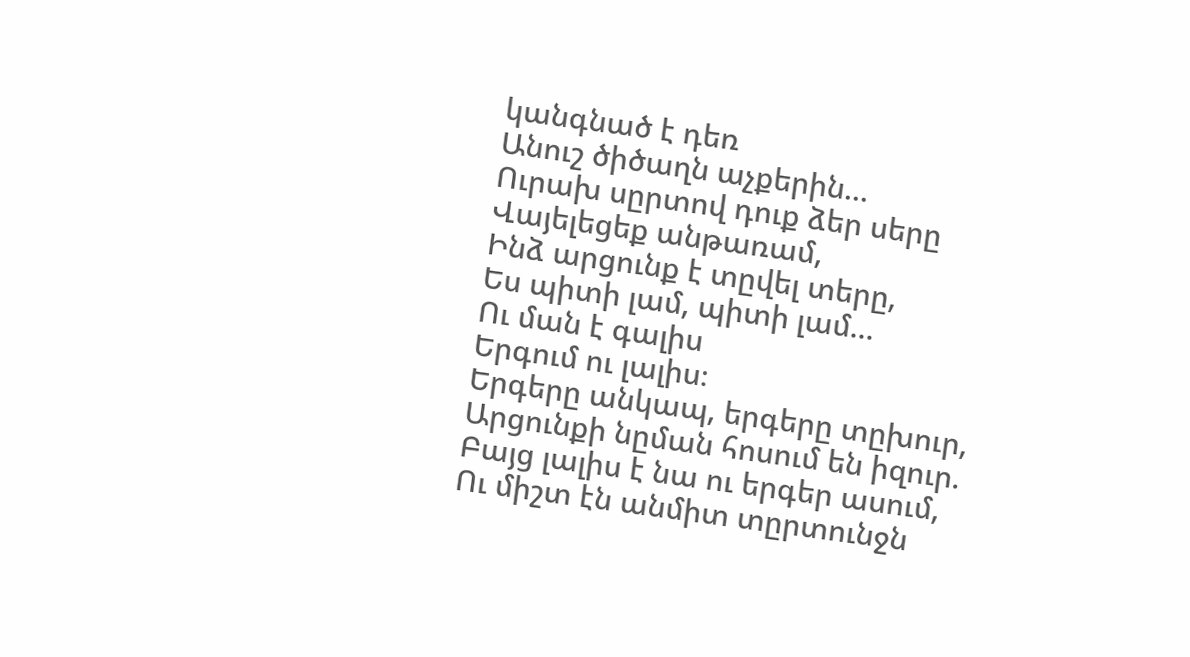կանգնած է դեռ
Անուշ ծիծաղն աչքերին…
Ուրախ սըրտով դուք ձեր սերը
Վայելեցեք անթառամ,
Ինձ արցունք է տըվել տերը,
Ես պիտի լամ, պիտի լամ…
Ու ման է գալիս
Երգում ու լալիս։
Երգերը անկապ, երգերը տըխուր,
Արցունքի նըման հոսում են իզուր.
Բայց լալիս է նա ու երգեր ասում,
Ու միշտ էն անմիտ տըրտունջն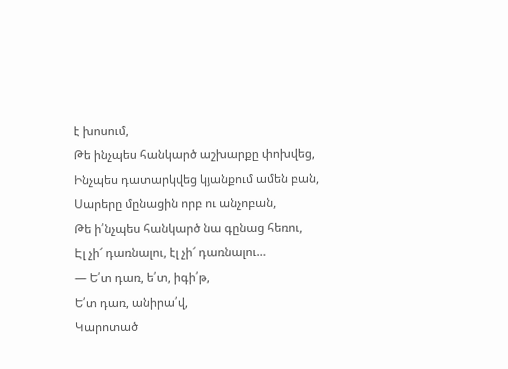է խոսում,
Թե ինչպես հանկարծ աշխարքը փոխվեց,
Ինչպես դատարկվեց կյանքում ամեն բան,
Սարերը մընացին որբ ու անչոբան,
Թե ի՛նչպես հանկարծ նա գընաց հեռու,
Էլ չի՜ դառնալու, էլ չի՜ դառնալու…
— Ե՛տ դառ, ե՛տ, իգի՛թ,
Ե՛տ դառ, անիրա՛վ,
Կարոտած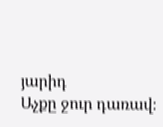յարիդ
Աչքը ջուր դառավ։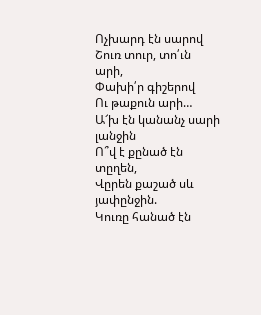Ոչխարդ էն սարով
Շուռ տուր, տո՛ւն արի,
Փախի՛ր գիշերով
Ու թաքուն արի…
Ա՜խ էն կանանչ սարի լանջին
Ո՞վ է քընած էն տըղեն,
Վըրեն քաշած սև յափընջին.
Կուռը հանած էն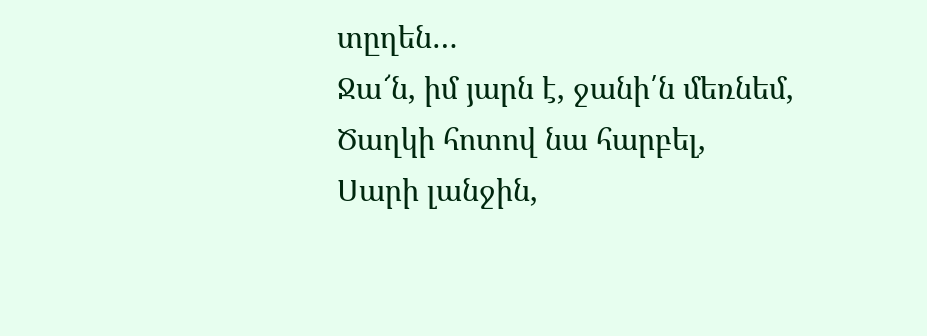տըղեն…
Ջա՜ն, իմ յարն է, ջանի՛ն մեռնեմ,
Ծաղկի հոտով նա հարբել,
Սարի լանջին,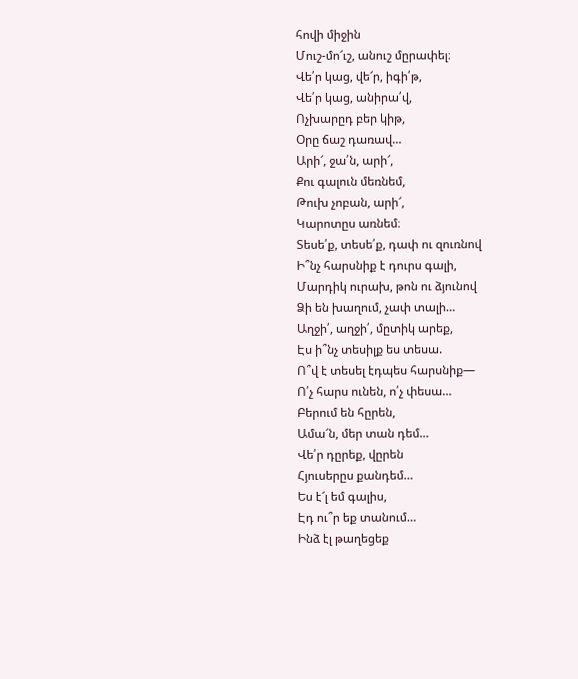հովի միջին
Մուշ-մո՜ւշ, անուշ մըրափել։
Վե՛ր կաց, վե՜ր, իգի՛թ,
Վե՛ր կաց, անիրա՛վ,
Ոչխարըդ բեր կիթ,
Օրը ճաշ դառավ…
Արի՜, ջա՛ն, արի՜,
Քու գալուն մեռնեմ,
Թուխ չոբան, արի՜,
Կարոտըս առնեմ։
Տեսե՛ք, տեսե՛ք, դափ ու զուռնով
Ի՞նչ հարսնիք է դուրս գալի,
Մարդիկ ուրախ, թոն ու ձյունով
Ձի են խաղում, չափ տալի…
Աղջի՛, աղջի՛, մըտիկ արեք,
Էս ի՞նչ տեսիլք ես տեսա.
Ո՞վ է տեսել էդպես հարսնիք—
Ո՛չ հարս ունեն, ո՛չ փեսա…
Բերում են հըրեն,
Ամա՜ն, մեր տան դեմ…
Վե՛ր դըրեք, վըրեն
Հյուսերըս քանդեմ…
Ես է՜լ եմ գալիս,
Էդ ու՞ր եք տանում…
Ինձ էլ թաղեցեք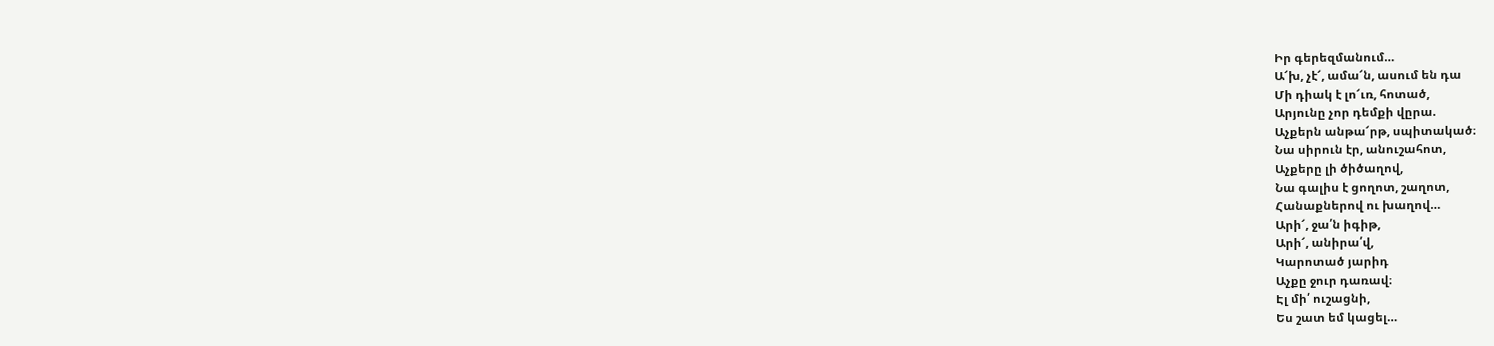Իր գերեզմանում…
Ա՜խ, չէ՜, ամա՜ն, ասում են դա
Մի դիակ է լո՜ւռ, հոտած,
Արյունը չոր դեմքի վըրա.
Աչքերն անթա՜րթ, սպիտակած։
Նա սիրուն էր, անուշահոտ,
Աչքերը լի ծիծաղով,
Նա գալիս է ցողոտ, շաղոտ,
Հանաքներով ու խաղով…
Արի՜, ջա՛ն իգիթ,
Արի՜, անիրա՛վ,
Կարոտած յարիդ
Աչքը ջուր դառավ։
Էլ մի՛ ուշացնի,
Ես շատ եմ կացել…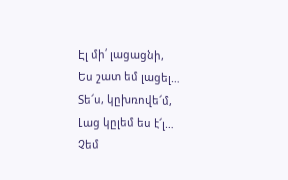Էլ մի՛ լացացնի,
Ես շատ եմ լացել…
Տե՜ս, կըխռովե՜մ,
Լաց կըլեմ ես է՜լ…
Չեմ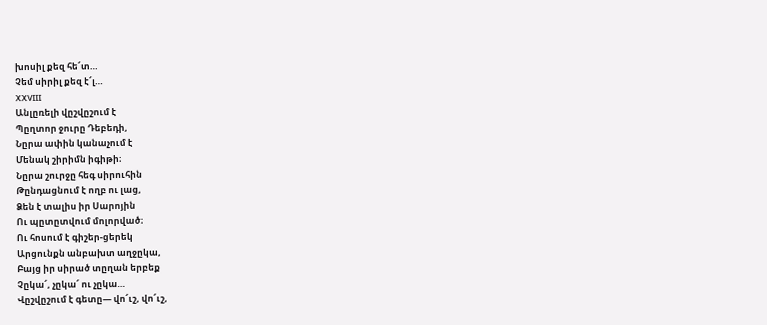խոսիլ քեզ հե՜տ…
Չեմ սիրիլ քեզ է՜լ…
XXVIII
Անլըռելի վըշվըշում է
Պըղտոր ջուրը Դեբեդի,
Նըրա ափին կանաչում է
Մենակ շիրիմն իգիթի։
Նըրա շուրջը հեգ սիրուհին
Թընդացնում է ողբ ու լաց,
Ձեն է տալիս իր Սարոյին
Ու պըտըտվում մոլորված։
Ու հոսում է գիշեր-ցերեկ
Արցունքն անբախտ աղջըկա,
Բայց իր սիրած տըղան երբեք
Չըկա՜, չըկա՜ ու չըկա…
Վըշվըշում է գետը— վո՜ւշ, վո՜ւշ,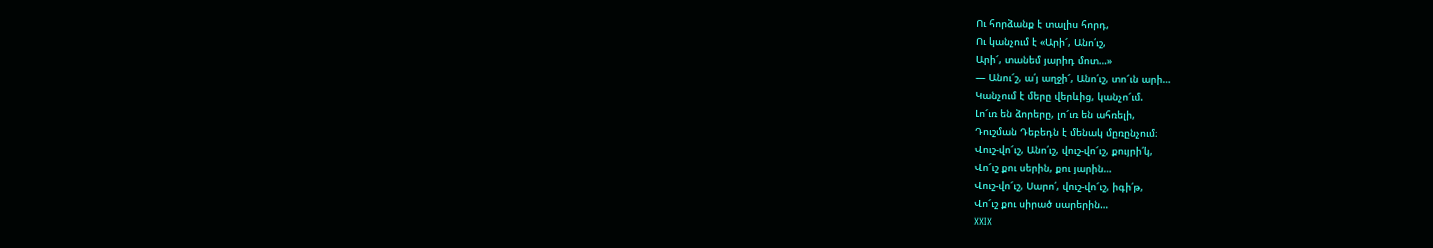Ու հորձանք է տալիս հորդ,
Ու կանչում է «Արի՜, Անո՛ւշ,
Արի՜, տանեմ յարիդ մոտ…»
— Անու՜շ, ա՛յ աղջի՜, Անո՛ւշ, տո՜ւն արի…
Կանչում է մերը վերևից, կանչո՜ւմ.
Լո՜ւռ են ձորերը, լո՜ւռ են ահռելի,
Դուշման Դեբեդն է մենակ մըռընչում։
Վուշ-վո՜ւշ, Անո՛ւշ, վուշ-վո՜ւշ, քույրի՛կ,
Վո՜ւշ քու սերին, քու յարին…
Վուշ-վո՜ւշ, Սարո՛, վուշ-վո՜ւշ, իգի՛թ,
Վո՜ւշ քու սիրած սարերին…
XXIX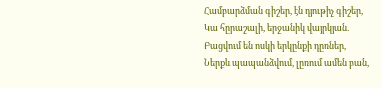Համբարձման գիշեր, էն դյութիչ գիշեր,
Կա հըրաշալի, երջանիկ վայրկյան.
Բացվում են ոսկի երկընքի դըռներ,
Ներքև պապանձվում, լըռում ամեն բան,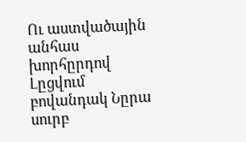Ու աստվածային անհաս խորհըրդով
Լըցվում բովանդակ Նըրա սուրբ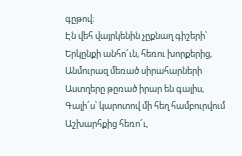գըթով։
Էն վեհ վայրկենին չըքնաղ գիշերի՝
Երկընքի անհո՜ւն, հեռու խորքերից,
Անմուրազ մեռած սիրահարների
Աստղերը թըռած իրար են գալիս,
Գալի՜ս՝ կարոտով մի հեղ համբուրվում
Աշխարհքից հեռո՜ւ,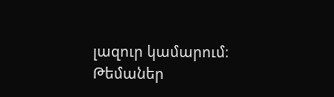լազուր կամարում։
Թեմաներ